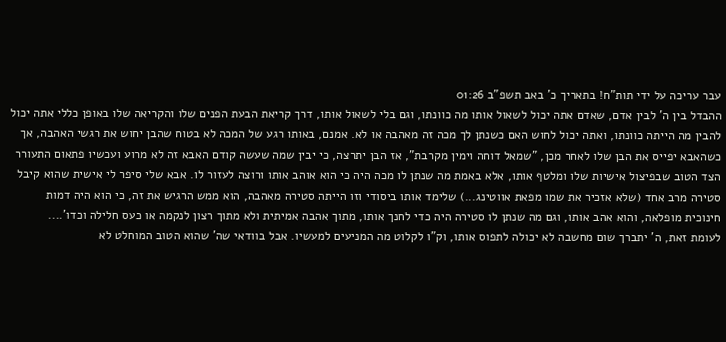עבר עריכה על ידי תות"ח! בתאריך כ' באב תשפ"ב 01:26
ההבדל בין ה' לבין אדם, שאדם אתה יכול לשאול אותו מה כוונתו, וגם בלי לשאול אותו, דרך קריאת הבעת הפנים שלו והקריאה שלו באופן כללי אתה יכול להבין מה הייתה כוונתו, ואתה יכול לחוש האם כשנתן לך מכה זה מאהבה או לא. אמנם, באותו רגע של המכה לא בטוח שהבן יחוש את רגשי האהבה, אך כשהאבא יפייס את הבן שלו לאחר מכן, "שמאל דוחה וימין מקרבת", אז הבן יתרצה, כי יבין שמה שעשה קודם האבא זה לא מרוע ועכשיו פתאום התעורר הצד הטוב שבפיצול אישיות שלו ומלטף אותו, אלא באמת מה שנתן לו מכה היה כי הוא אוהב אותו ורוצה לעזור לו. אבא שלי סיפר לי אישית שהוא קיבל סטירה מרב אחד (שלא אזכיר את שמו מפאת אווטינג...) שלימד אותו ביסודי וזו הייתה סטירה מאהבה, הוא ממש הרגיש את זה, כי הוא היה דמות חינוכית מופלאה, והוא אהב אותו, וגם מה שנתן לו סטירה היה כדי לחנך אותו, מתוך אהבה אמיתית ולא מתוך רצון לנקמה או כעס חלילה וכדו'....
לעומת זאת, ה' יתברך שום מחשבה לא יכולה לתפוס אותו, וק"ו לקלוט מה המניעים למעשיו. אבל בוודאי שה' שהוא הטוב המוחלט לא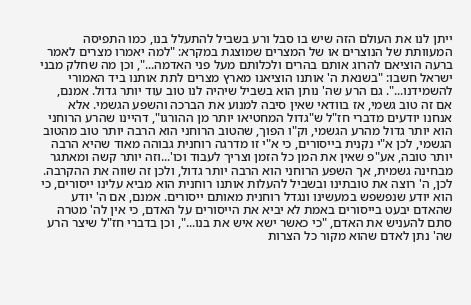ייתן לנו את העולם הזה שיש בו סבל ורע בשביל להתעלל בנו, כמו התפיסה המעוותת של הנוצרים או של המצרים שמוצגת במקרא: "למה יאמרו מצרים לאמר ברעה הוציאם להרוג אותם בהרים ולכלותם מעל פני האדמה...", וכן מה שחלק מבני ישראל חשבו: "בשנאת ה' אותנו הוציאנו מארץ מצרים לתת אותנו ביד האמורי להשמידנו...". גם הרע שה' נותן הוא בשביל שיהיה לנו טוב עוד יותר גדול. אמנם, אם זה טוב גשמי, אז בוודאי שאין סיבה למנוע את הברכה והשפע הגשמי. אלא אנחנו יודעים מדברי חז"ל ש"גדול המחטיאו יותר מן ההורגו", דהיינו שהרע הרוחני הוא יותר גדול מהרע הגשמי, וק"ו הפוך, שהטוב הרוחני הוא הרבה יותר טוב מהטוב הגשמי, לכן א"י נקנית בייסורים, כי א"י זו מדרגה רוחנית גבוהה מאוד שהיא הרבה יותר טובה, אע"פ שאין את המן כל הזמן וצריך לעבוד וכו'...וזה יותר קשה ומאתגר מבחינה גשמית, אך השפע הרוחני הוא הרבה יותר גדול, ולכן זה שווה את ההקרבה. לכן, ה' רוצה את טובתינו ובשביל להעלות אותנו רוחנית הוא מביא עלינו ייסורים, כי הוא יודע שנפשפש במעשינו ונגדל רוחנית מאותם ייסורים. אמנם, אם ה' יודע שהאדם יבעט בייסורים באמת לא יביא את הייסורים על האדם, כי אין לה' מטרה סתם להעניש את האדם, "כי כאשר ישא איש את בנו...", וכן בדברי חז"ל שיצר הרע שה' נתן לאדם שהוא מקור כל הצרות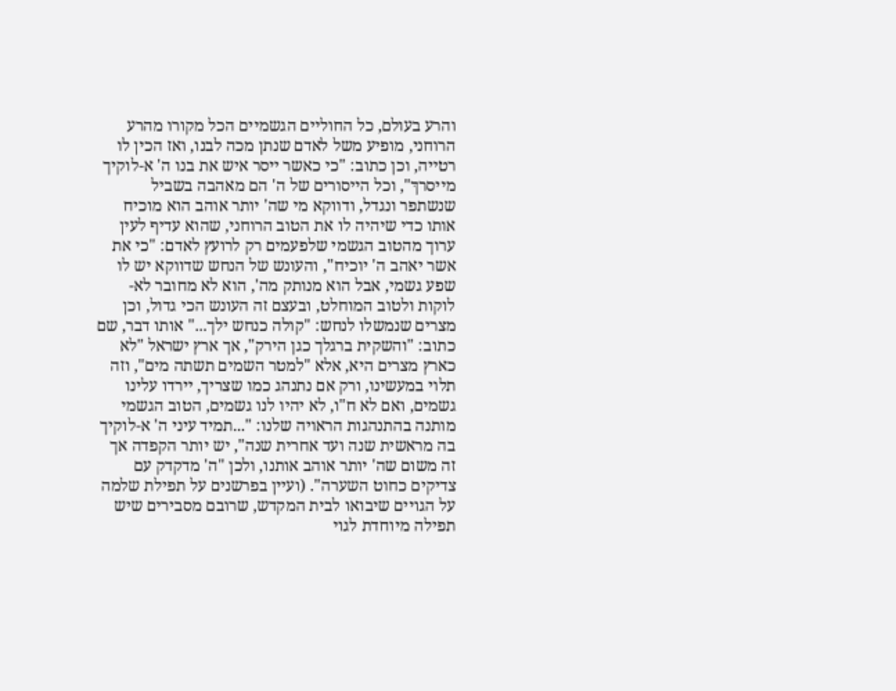והרע בעולם, כל החוליים הגשמיים הכל מקורו מהרע הרוחני, מופיע משל לאדם שנתן מכה לבנו, ואז הכין לו רטייה, וכן כתוב: "כי כאשר ייסר איש את בנו ה' א-לוקיך מייסרךּ", וכל הייסורים של ה' הם מאהבה בשביל שנשתפר ונגדל, ודווקא מי שה' יותר אוהב הוא מוכיח אותו כדי שיהיה לו את הטוב הרוחני, שהוא עדיף לעין ערוך מהטוב הגשמי שלפעמים רק לרועץ לאדם: "כי את אשר יאהב ה' יוכיח", והעונש של הנחש שדווקא יש לו שפע גשמי, אבל הוא מנותק מה', הוא לא מחובר לא-לוקות ולטוב המוחלט, ובעצם זה העונש הכי גדול, וכן מצרים שנמשלו לנחש: "קולה כנחש ילך..." אותו דבר, שם כתוב: "והשקית ברגלך כגן הירק", אך ארץ ישראל "לא כארץ מצרים היא, אלא "למטר השמים תשתה מים", וזה תלוי במעשינו, ורק אם נתנהג כמו שצריך, יירדו עלינו גשמים, ואם לא ח"ו, לא יהיו לנו גשמים, הטוב הגשמי מותנה בהתנהגות הראויה שלנו: "...תמיד עיני ה' א-לוקיך בה מראשית שנה ועד אחרית שנה", יש יותר הקפדה אך זה משום שה' יותר אוהב אותנו, ולכן "ה' מדקדק עם צדיקים כחוט השערה". (ועיין בפרשנים על תפילת שלמה על הגויים שיבואו לבית המקדש, שרובם מסבירים שיש תפילה מיוחדת לגוי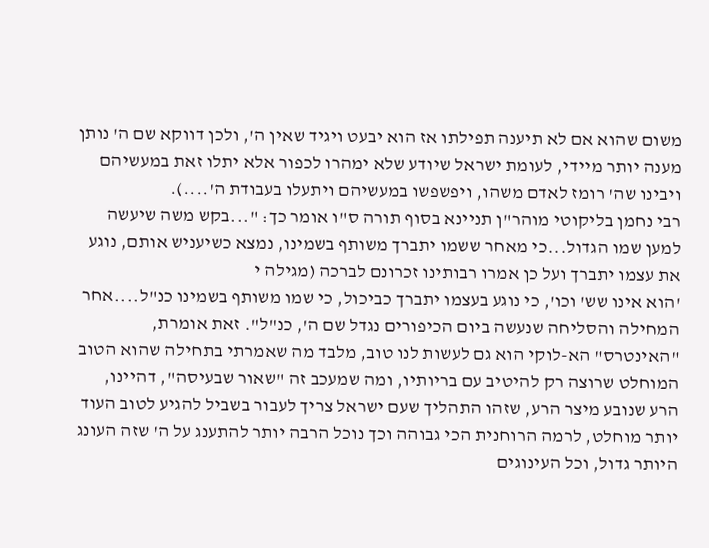משום שהוא אם לא תיענה תפילתו אז הוא יבעט ויגיד שאין ה', ולכן דווקא שם ה' נותן מענה יותר מיידי, לעומת ישראל שיודע שלא ימהרו לכפור אלא יתלו זאת במעשיהם ויבינו שה' רומז לאדם משהו, ויפשפשו במעשיהם ויתעלו בעבודת ה'....).
רבי נחמן בליקוטי מוהר"ן תניינא בסוף תורה ס"ו אומר כך: "...בקש משה שיעשה למען שמו הגדול...כי מאחר ששמו יתברך משותף בשמינו, נמצא כשיעניש אותם, נוגע את עצמו יתברך ועל כן אמרו רבותינו זכרונם לברכה (מגילה י
'הוא אינו שש' וכו', כי נוגע בעצמו יתברך כביכול, כי שמו משותף בשמינו כנ"ל....אחר המחילה והסליחה שנעשה ביום הכיפורים נגדל שם ה', כנ"ל". זאת אומרת, "האינטרס" הא-לוקי הוא גם לעשות לנו טוב, מלבד מה שאמרתי בתחילה שהוא הטוב המוחלט שרוצה רק להיטיב עם בריותיו, ומה שמעכב זה "שאור שבעיסה", דהיינו, הרע שנובע מיצר הרע, שזהו התהליך שעם ישראל צריך לעבור בשביל להגיע לטוב העוד יותר מוחלט, לרמה הרוחנית הכי גבוהה וכך נוכל הרבה יותר להתענג על ה' שזה העונג היותר גדול, וכל העינוגים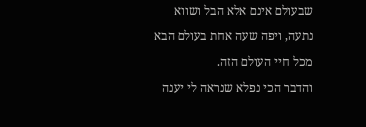שבעולם אינם אלא הבל ושווא נתעה, ויפה שעה אחת בעולם הבא מכל חיי העולם הזה.
והדבר הכי נפלא שנראה לי יענה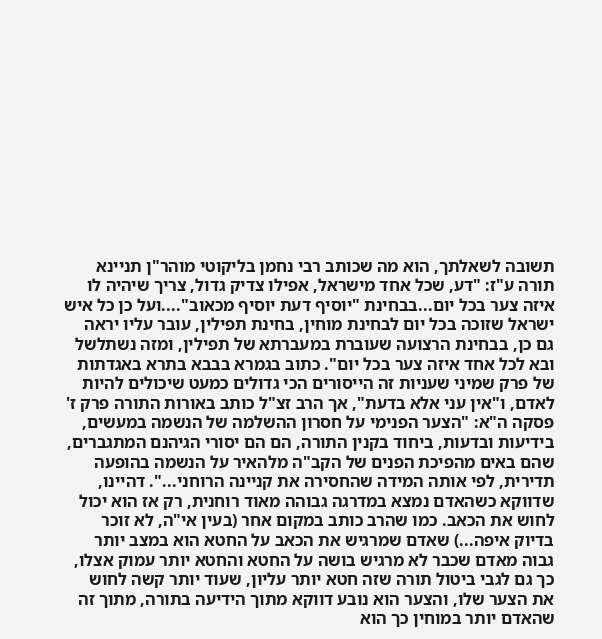תשובה לשאלתך, הוא מה שכותב רבי נחמן בליקוטי מוהר"ן תניינא תורה ע"ז: "דע, שכל אחד מישראל, אפילו צדיק גדול, צריך שיהיה לו איזה צער בכל יום...בבחינת "יוסיף דעת יוסיף מכאוב"....ועל כן כל איש ישראל שזוכה בכל יום לבחינת מוחין, בחינת תפילין, עובר עליו יראה גם כן, בבחינת הרצועה שעוברת במעברתא של תפילין, ומזה נשתלשל ובא לכל אחד איזה צער בכל יום". כתוב בגמרא בבבא בתרא באגדתות של פרק שמיני שעניות זה הייסורים הכי גדולים כמעט שיכולים להיות לאדם, ו"אין עני אלא בדעת", אך הרב זצ"ל כותב באורות התורה פרק ז' פסקה ה"א: "הצער הפנימי על חסרון ההשלמה של הנשמה במעשים, בידיעות ובדעות, ביחוד בקנין התורה, הם הם יסורי הגיהנם המתגברים, שהם באים מהפיכת הפנים של הקב"ה מלהאיר על הנשמה בהופעה תדירית, לפי אותה המידה שהחסירה את קניינה הרוחני...". דהיינו, שדווקא כשהאדם נמצא במדרגה גבוהה מאוד רוחנית, רק אז הוא יכול לחוש את הכאב. כמו שהרב כותב במקום אחר (בעין אי"ה, לא זוכר בדיוק איפה...) שאדם שמרגיש את הכאב על החטא הוא במצב יותר גבוה מאדם שכבר לא מרגיש בושה על החטא והחטא יותר עמוק אצלו, כך גם לגבי ביטול תורה שזה חטא יותר עליון, שעוד יותר קשה לחוש את הצער שלו, והצער הוא נובע דווקא מתוך הידיעה בתורה, מתוך זה שהאדם יותר במוחין כך הוא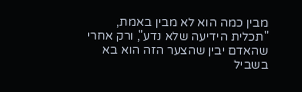מבין כמה הוא לא מבין באמת, "תכלית הידיעה שלא נדע", ורק אחרי שהאדם יבין שהצער הזה הוא בא בשביל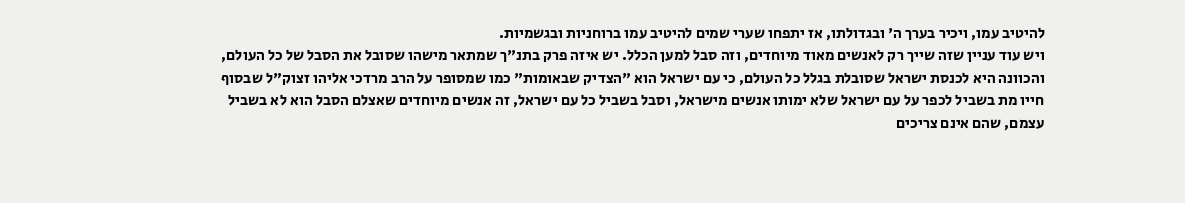להיטיב עמו, ויכיר בערך ה' ובגדולתו, אז יתפחו שערי שמים להיטיב עמו ברוחניות ובגשמיות.
ויש עוד עניין שזה שייך רק לאנשים מאוד מיוחדים, וזה סבל למען הכלל. יש איזה פרק בתנ"ך שמתאר מישהו שסובל את הסבל של כל העולם, והכוונה היא לכנסת ישראל שסובלת בגלל כל העולם, כי עם ישראל הוא "הצדיק שבאומות" כמו שמסופר על הרב מרדכי אליהו זצוק"ל שבסוף חייו מת בשביל לכפר על עם ישראל שלא ימותו אנשים מישראל, וסבל בשביל כל עם ישראל, זה אנשים מיוחדים שאצלם הסבל הוא לא בשביל עצמם, שהם אינם צריכים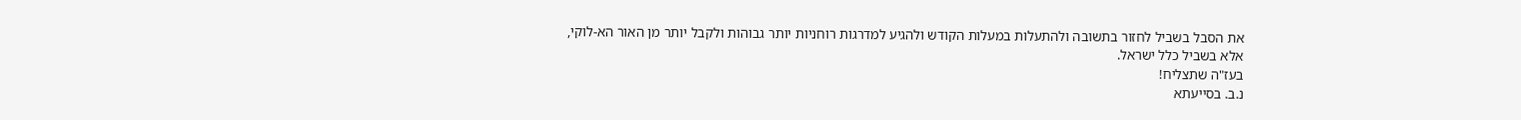את הסבל בשביל לחזור בתשובה ולהתעלות במעלות הקודש ולהגיע למדרגות רוחניות יותר גבוהות ולקבל יותר מן האור הא-לוקי, אלא בשביל כלל ישראל.
בעז"ה שתצליח!
נ.ב. בסייעתא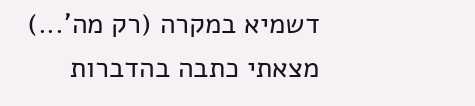דשמיא במקרה (רק מה'...) מצאתי כתבה בהדברות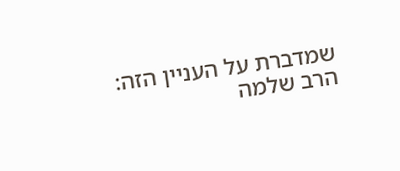שמדברת על העניין הזה:
הרב שלמה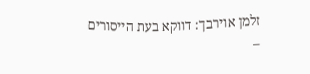זלמן אוירבך: דווקא בעת הייסורים –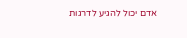אדם יכול להגיע לדרגות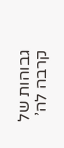גבוהות של קרבה לה’